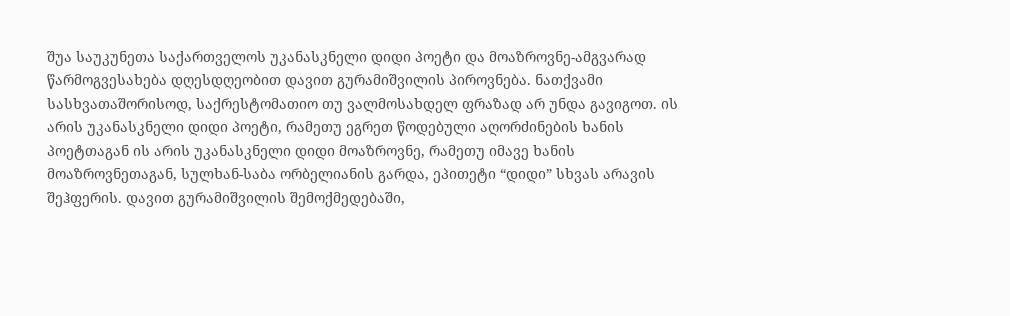შუა საუკუნეთა საქართველოს უკანასკნელი დიდი პოეტი და მოაზროვნე-ამგვარად წარმოგვესახება დღესდღეობით დავით გურამიშვილის პიროვნება. ნათქვამი სასხვათაშორისოდ, საქრესტომათიო თუ ვალმოსახდელ ფრაზად არ უნდა გავიგოთ. ის არის უკანასკნელი დიდი პოეტი, რამეთუ ეგრეთ წოდებული აღორძინების ხანის პოეტთაგან ის არის უკანასკნელი დიდი მოაზროვნე, რამეთუ იმავე ხანის მოაზროვნეთაგან, სულხან-საბა ორბელიანის გარდა, ეპითეტი “დიდი” სხვას არავის შეჰფერის. დავით გურამიშვილის შემოქმედებაში,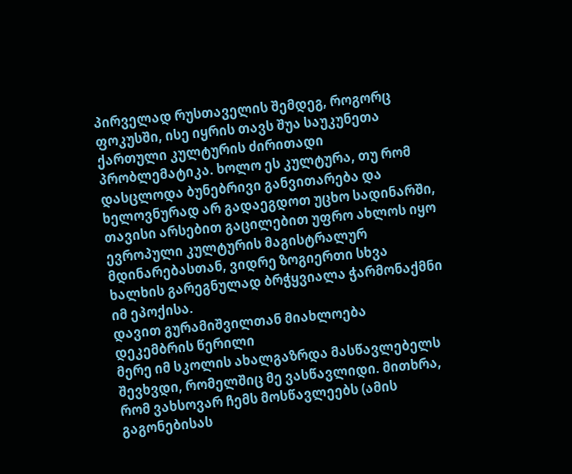პირველად რუსთაველის შემდეგ, როგორც ფოკუსში, ისე იყრის თავს შუა საუკუნეთა ქართული კულტურის ძირითადი პრობლემატიკა. ხოლო ეს კულტურა, თუ რომ დასცლოდა ბუნებრივი განვითარება და ხელოვნურად არ გადაეგდოთ უცხო სადინარში, თავისი არსებით გაცილებით უფრო ახლოს იყო ევროპული კულტურის მაგისტრალურ მდინარებასთან, ვიდრე ზოგიერთი სხვა ხალხის გარეგნულად ბრჭყვიალა ჭარმონაქმნი იმ ეპოქისა.
დავით გურამიშვილთან მიახლოება
დეკემბრის წერილი
მერე იმ სკოლის ახალგაზრდა მასწავლებელს შევხვდი, რომელშიც მე ვასწავლიდი. მითხრა, რომ ვახსოვარ ჩემს მოსწავლეებს (ამის გაგონებისას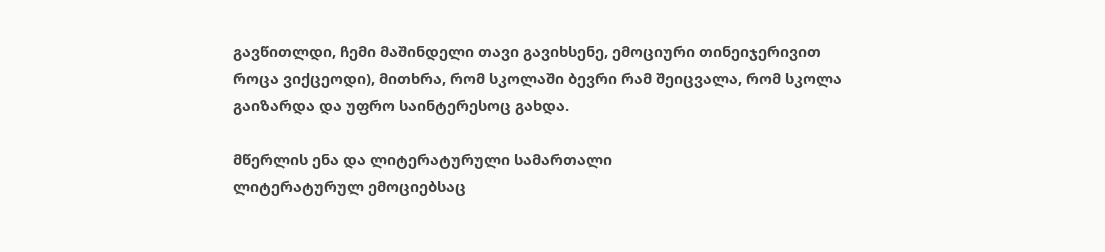გავწითლდი, ჩემი მაშინდელი თავი გავიხსენე, ემოციური თინეიჯერივით როცა ვიქცეოდი), მითხრა, რომ სკოლაში ბევრი რამ შეიცვალა, რომ სკოლა გაიზარდა და უფრო საინტერესოც გახდა.

მწერლის ენა და ლიტერატურული სამართალი
ლიტერატურულ ემოციებსაც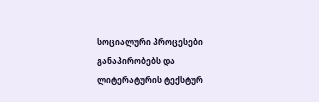სოციალური პროცესები განაპირობებს და ლიტერატურის ტექსტურ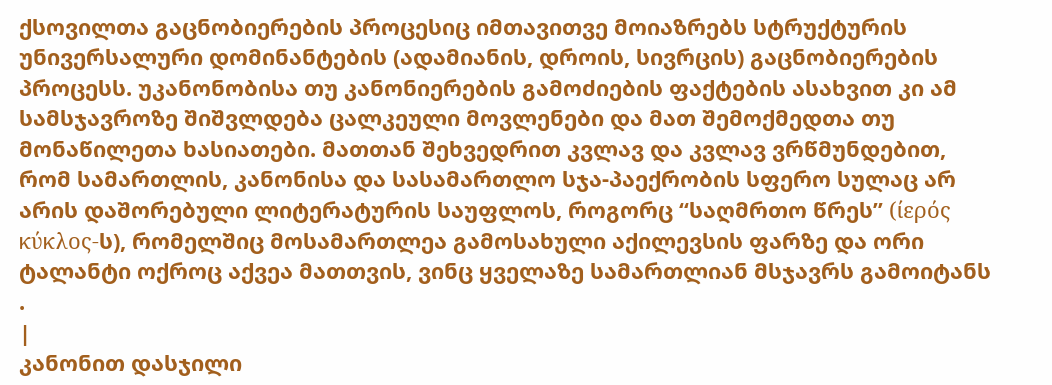ქსოვილთა გაცნობიერების პროცესიც იმთავითვე მოიაზრებს სტრუქტურის უნივერსალური დომინანტების (ადამიანის, დროის, სივრცის) გაცნობიერების პროცესს. უკანონობისა თუ კანონიერების გამოძიების ფაქტების ასახვით კი ამ სამსჯავროზე შიშვლდება ცალკეული მოვლენები და მათ შემოქმედთა თუ მონაწილეთა ხასიათები. მათთან შეხვედრით კვლავ და კვლავ ვრწმუნდებით, რომ სამართლის, კანონისა და სასამართლო სჯა-პაექრობის სფერო სულაც არ არის დაშორებული ლიტერატურის საუფლოს, როგორც “საღმრთო წრეს” (ίερός κύκλος-ს), რომელშიც მოსამართლეა გამოსახული აქილევსის ფარზე და ორი ტალანტი ოქროც აქვეა მათთვის, ვინც ყველაზე სამართლიან მსჯავრს გამოიტანს .
|
კანონით დასჯილი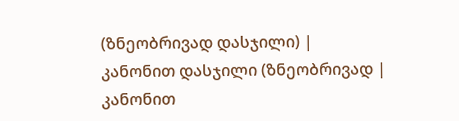(ზნეობრივად დასჯილი) |
კანონით დასჯილი (ზნეობრივად |
კანონით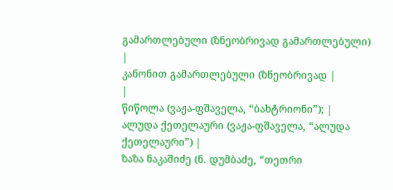გამართლებული (ზნეობრივად გამართლებული)
|
კანონით გამართლებული (ზნეობრივად |
|
წიწოლა (ვაჟა-ფშაველა, “ბახტრიონი”); |
ალუდა ქეთელაური (ვაჟა-ფშაველა, “ალუდა ქეთელაური”) |
ზაზა ნაკაშიძე (ნ. დუმბაძე, “თეთრი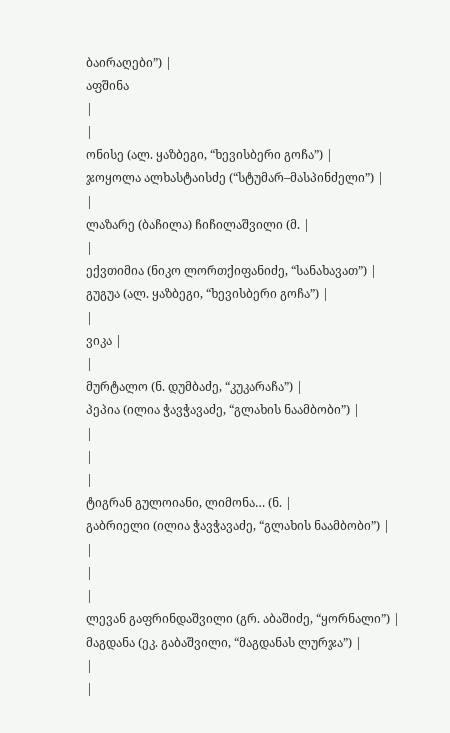ბაირაღები”) |
აფშინა
|
|
ონისე (ალ. ყაზბეგი, “ხევისბერი გოჩა”) |
ჯოყოლა ალხასტაისძე (“სტუმარ–მასპინძელი”) |
|
ლაზარე (ბაჩილა) ჩიჩილაშვილი (მ. |
|
ექვთიმია (ნიკო ლორთქიფანიძე, “სანახავათ”) |
გუგუა (ალ. ყაზბეგი, “ხევისბერი გოჩა”) |
|
ვიკა |
|
მურტალო (ნ. დუმბაძე, “კუკარაჩა”) |
პეპია (ილია ჭავჭავაძე, “გლახის ნაამბობი”) |
|
|
|
ტიგრან გულოიანი, ლიმონა… (ნ. |
გაბრიელი (ილია ჭავჭავაძე, “გლახის ნაამბობი”) |
|
|
|
ლევან გაფრინდაშვილი (გრ. აბაშიძე, “ყორნალი”) |
მაგდანა (ეკ. გაბაშვილი, “მაგდანას ლურჯა”) |
|
|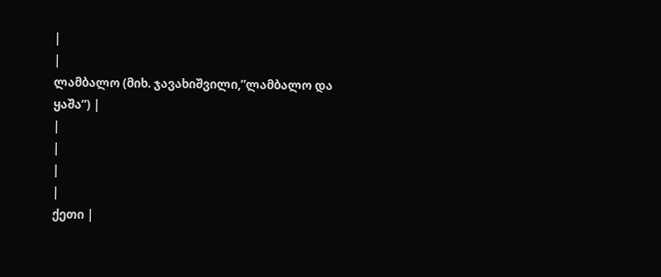|
|
ლამბალო (მიხ. ჯავახიშვილი,”ლამბალო და ყაშა”) |
|
|
|
|
ქეთი |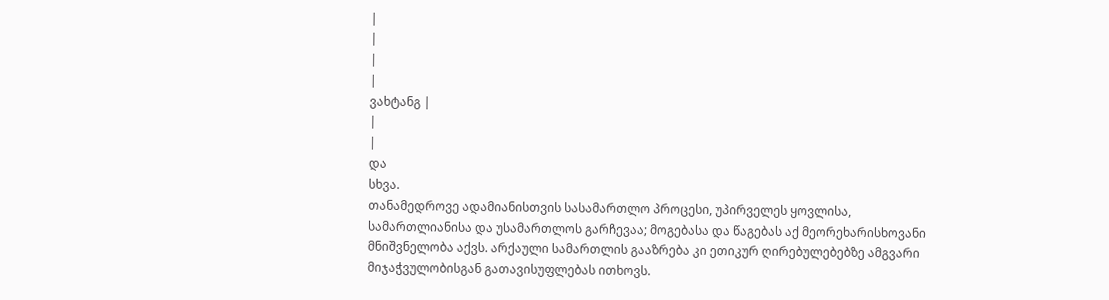|
|
|
|
ვახტანგ |
|
|
და
სხვა.
თანამედროვე ადამიანისთვის სასამართლო პროცესი, უპირველეს ყოვლისა, სამართლიანისა და უსამართლოს გარჩევაა; მოგებასა და წაგებას აქ მეორეხარისხოვანი მნიშვნელობა აქვს. არქაული სამართლის გააზრება კი ეთიკურ ღირებულებებზე ამგვარი მიჯაჭვულობისგან გათავისუფლებას ითხოვს.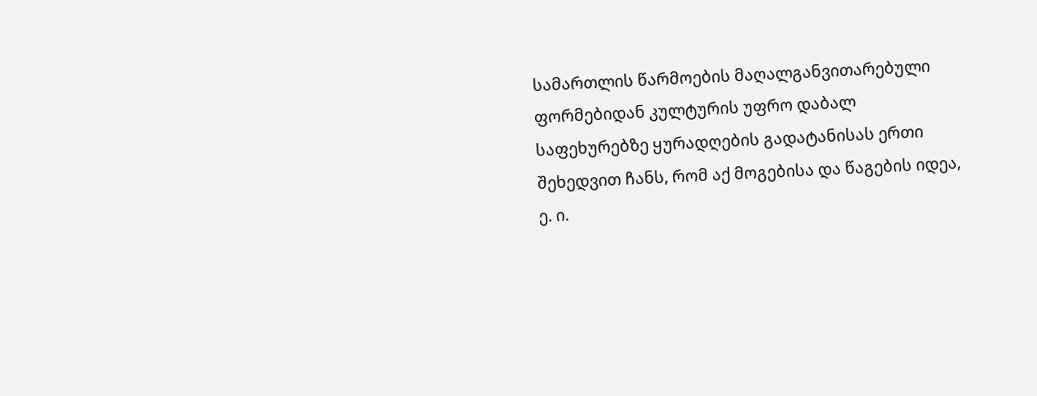სამართლის წარმოების მაღალგანვითარებული ფორმებიდან კულტურის უფრო დაბალ საფეხურებზე ყურადღების გადატანისას ერთი შეხედვით ჩანს, რომ აქ მოგებისა და წაგების იდეა, ე. ი.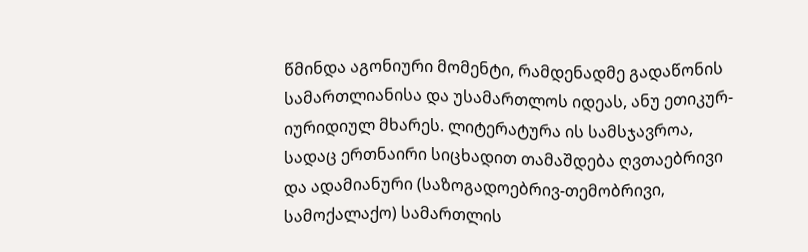წმინდა აგონიური მომენტი, რამდენადმე გადაწონის სამართლიანისა და უსამართლოს იდეას, ანუ ეთიკურ-იურიდიულ მხარეს. ლიტერატურა ის სამსჯავროა, სადაც ერთნაირი სიცხადით თამაშდება ღვთაებრივი და ადამიანური (საზოგადოებრივ-თემობრივი, სამოქალაქო) სამართლის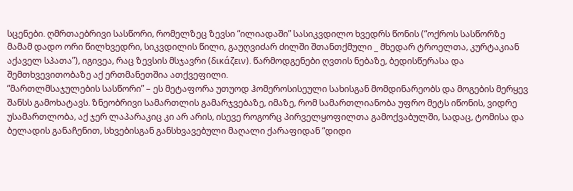სცენები. ღმრთაებრივი სასწორი, რომელზეც ზევსი “ილიადაში” სასიკვდილო ხვედრს წონის (“ოქროს სასწორზე მამამ დადო ორი წილხვედრი, სიკვდილის წილი, გაუღვიძარ ძილში შთანთქმული _ მხედარ ტროელთა, კურტაკიან აქაველ სპათა”), იგივეა, რაც ზევსის მსჯავრი (δικάζειν). წარმოდგენები ღვთის ნებაზე, ბედისწერასა და შემთხვევითობაზე აქ ერთმანეთშია ათქვეფილი.
“მართლმსაჯულების სასწორი” – ეს მეტაფორა უთუოდ ჰომეროსისეული სახისგან მომდინარეობს და მოგების მერყევ შანსს გამოხატავს. ზნეობრივი სამართლის გამარჯვებაზე, იმაზე, რომ სამართლიანობა უფრო მეტს იწონის, ვიდრე უსამართლობა, აქ ჯერ ლაპარაკიც კი არ არის, ისევე როგორც პირველყოფილთა გამოქვაბულში, სადაც, ტომისა და ბელადის განაჩენით, სხვებისგან განსხვავებული მაღალი ქარაფიდან “დიდი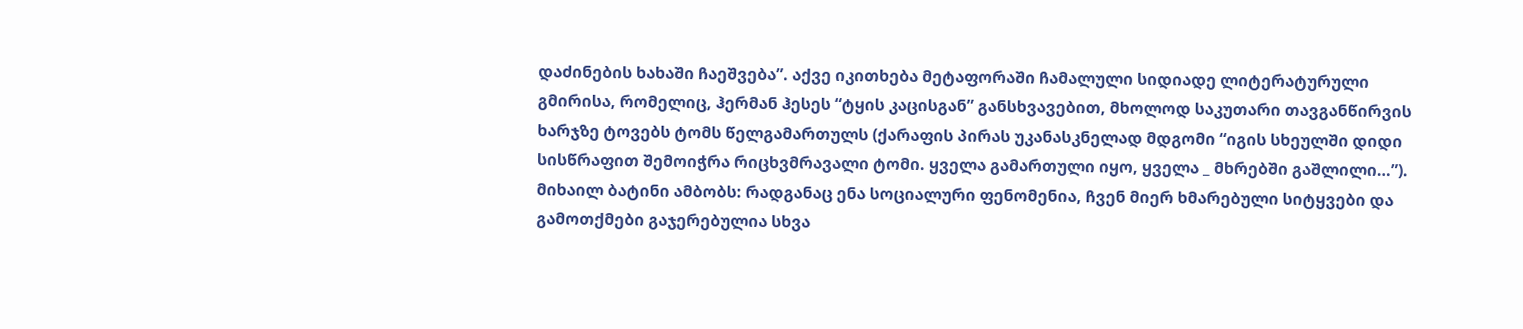დაძინების ხახაში ჩაეშვება”. აქვე იკითხება მეტაფორაში ჩამალული სიდიადე ლიტერატურული გმირისა, რომელიც, ჰერმან ჰესეს “ტყის კაცისგან” განსხვავებით, მხოლოდ საკუთარი თავგანწირვის ხარჯზე ტოვებს ტომს წელგამართულს (ქარაფის პირას უკანასკნელად მდგომი “იგის სხეულში დიდი სისწრაფით შემოიჭრა რიცხვმრავალი ტომი. ყველა გამართული იყო, ყველა _ მხრებში გაშლილი…”).
მიხაილ ბატინი ამბობს: რადგანაც ენა სოციალური ფენომენია, ჩვენ მიერ ხმარებული სიტყვები და გამოთქმები გაჯერებულია სხვა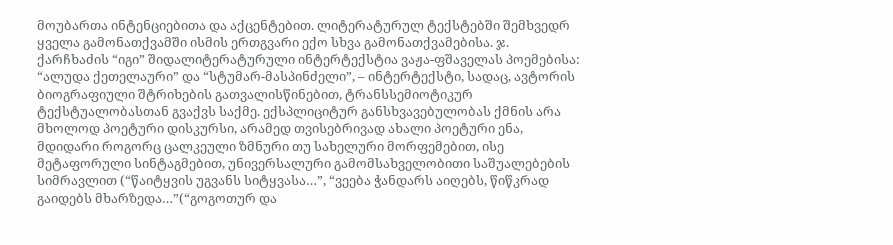მოუბართა ინტენციებითა და აქცენტებით. ლიტერატურულ ტექსტებში შემხვედრ ყველა გამონათქვამში ისმის ერთგვარი ექო სხვა გამონათქვამებისა. ჯ. ქარჩხაძის “იგი” შიდალიტერატურული ინტერტექსტია ვაჟა-ფშაველას პოემებისა: “ალუდა ქეთელაური” და “სტუმარ-მასპინძელი”, – ინტერტექსტი, სადაც, ავტორის ბიოგრაფიული შტრიხების გათვალისწინებით, ტრანსსემიოტიკურ ტექსტუალობასთან გვაქვს საქმე. ექსპლიციტურ განსხვავებულობას ქმნის არა მხოლოდ პოეტური დისკურსი, არამედ თვისებრივად ახალი პოეტური ენა, მდიდარი როგორც ცალკეული ზმნური თუ სახელური მორფემებით, ისე მეტაფორული სინტაგმებით, უნივერსალური გამომსახველობითი საშუალებების სიმრავლით (“წაიტყვის უგვანს სიტყვასა…”, “ვეება ჭანდარს აიღებს, წიწკრად გაიდებს მხარზედა…”(“გოგოთურ და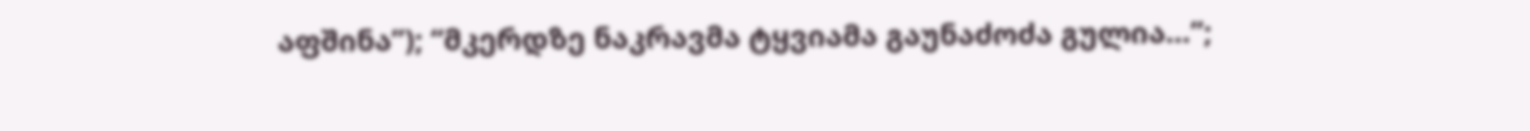აფშინა”); “მკერდზე ნაკრავმა ტყვიამა გაუნაძოძა გულია…”;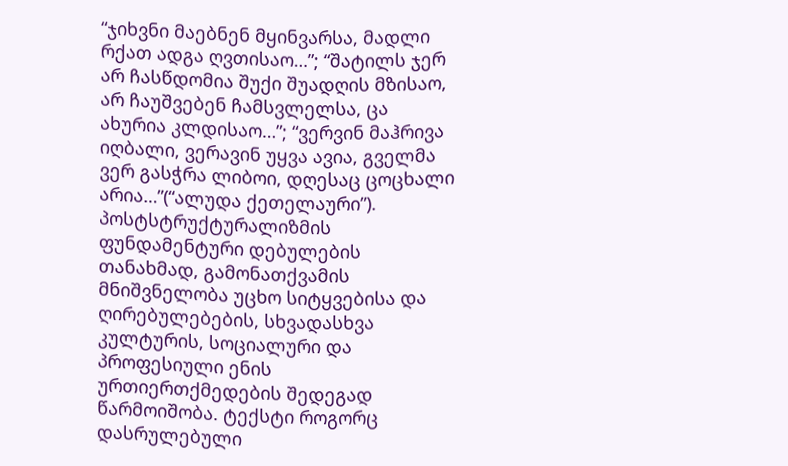“ჯიხვნი მაებნენ მყინვარსა, მადლი რქათ ადგა ღვთისაო…”; “შატილს ჯერ არ ჩასწდომია შუქი შუადღის მზისაო, არ ჩაუშვებენ ჩამსვლელსა, ცა ახურია კლდისაო…”; “ვერვინ მაჰრივა იღბალი, ვერავინ უყვა ავია, გველმა ვერ გასჭრა ლიბოი, დღესაც ცოცხალი არია…”(“ალუდა ქეთელაური”).
პოსტსტრუქტურალიზმის ფუნდამენტური დებულების თანახმად, გამონათქვამის მნიშვნელობა უცხო სიტყვებისა და ღირებულებების, სხვადასხვა კულტურის, სოციალური და პროფესიული ენის ურთიერთქმედების შედეგად წარმოიშობა. ტექსტი როგორც დასრულებული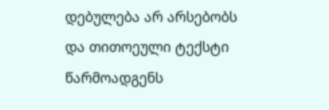დებულება არ არსებობს და თითოეული ტექსტი წარმოადგენს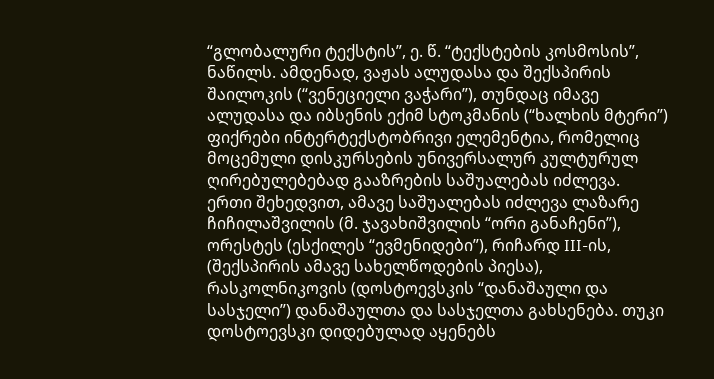“გლობალური ტექსტის”, ე. წ. “ტექსტების კოსმოსის”, ნაწილს. ამდენად, ვაჟას ალუდასა და შექსპირის შაილოკის (“ვენეციელი ვაჭარი”), თუნდაც იმავე ალუდასა და იბსენის ექიმ სტოკმანის (“ხალხის მტერი”) ფიქრები ინტერტექსტობრივი ელემენტია, რომელიც მოცემული დისკურსების უნივერსალურ კულტურულ ღირებულებებად გააზრების საშუალებას იძლევა.
ერთი შეხედვით, ამავე საშუალებას იძლევა ლაზარე ჩიჩილაშვილის (მ. ჯავახიშვილის “ორი განაჩენი”), ორესტეს (ესქილეს “ევმენიდები”), რიჩარდ III-ის, (შექსპირის ამავე სახელწოდების პიესა), რასკოლნიკოვის (დოსტოევსკის “დანაშაული და სასჯელი”) დანაშაულთა და სასჯელთა გახსენება. თუკი დოსტოევსკი დიდებულად აყენებს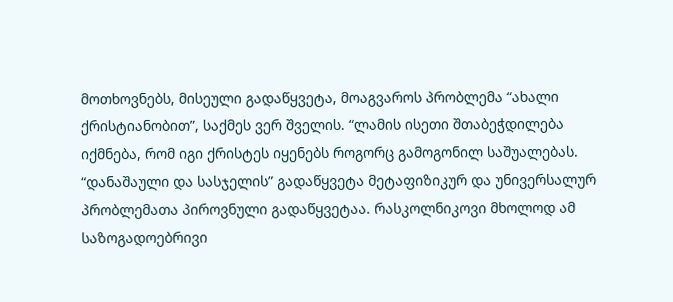მოთხოვნებს, მისეული გადაწყვეტა, მოაგვაროს პრობლემა “ახალი ქრისტიანობით”, საქმეს ვერ შველის. “ლამის ისეთი შთაბეჭდილება იქმნება, რომ იგი ქრისტეს იყენებს როგორც გამოგონილ საშუალებას. “დანაშაული და სასჯელის” გადაწყვეტა მეტაფიზიკურ და უნივერსალურ პრობლემათა პიროვნული გადაწყვეტაა. რასკოლნიკოვი მხოლოდ ამ საზოგადოებრივი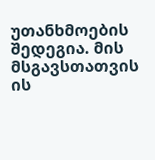უთანხმოების შედეგია. მის მსგავსთათვის ის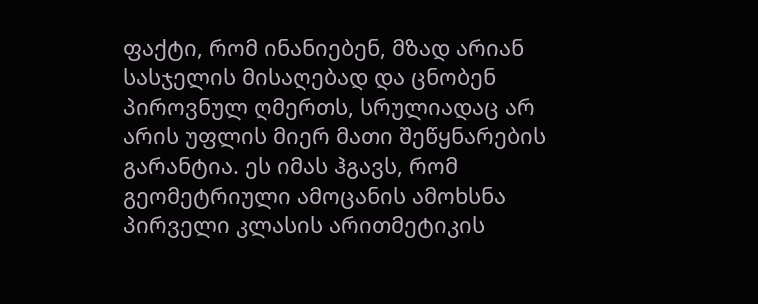ფაქტი, რომ ინანიებენ, მზად არიან სასჯელის მისაღებად და ცნობენ პიროვნულ ღმერთს, სრულიადაც არ არის უფლის მიერ მათი შეწყნარების გარანტია. ეს იმას ჰგავს, რომ გეომეტრიული ამოცანის ამოხსნა პირველი კლასის არითმეტიკის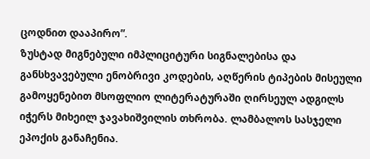ცოდნით დააპირო”.
ზუსტად მიგნებული იმპლიციტური სიგნალებისა და განსხვავებული ენობრივი კოდების, აღწერის ტიპების მისეული გამოყენებით მსოფლიო ლიტერატურაში ღირსეულ ადგილს იჭერს მიხეილ ჯავახიშვილის თხრობა. ლამბალოს სასჯელი ეპოქის განაჩენია.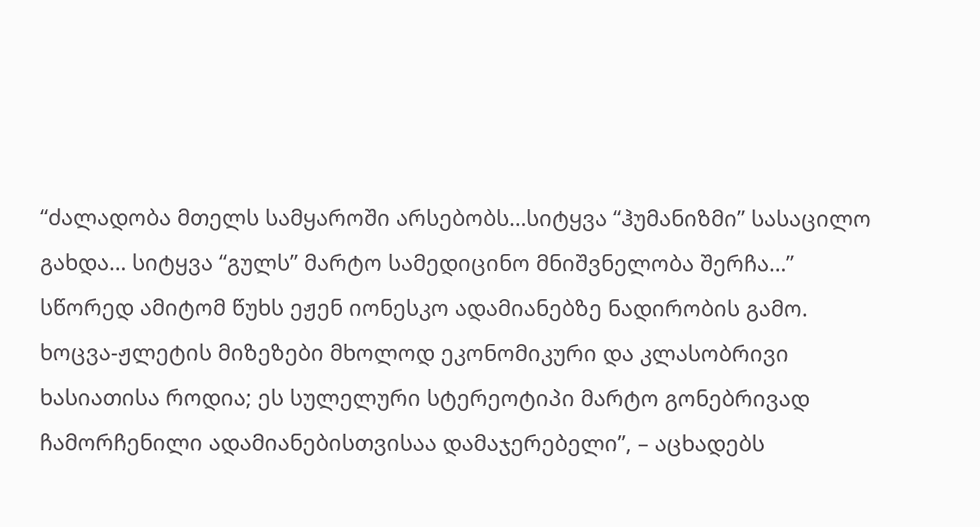“ძალადობა მთელს სამყაროში არსებობს…სიტყვა “ჰუმანიზმი” სასაცილო გახდა… სიტყვა “გულს” მარტო სამედიცინო მნიშვნელობა შერჩა…” სწორედ ამიტომ წუხს ეჟენ იონესკო ადამიანებზე ნადირობის გამო. ხოცვა-ჟლეტის მიზეზები მხოლოდ ეკონომიკური და კლასობრივი ხასიათისა როდია; ეს სულელური სტერეოტიპი მარტო გონებრივად ჩამორჩენილი ადამიანებისთვისაა დამაჯერებელი”, – აცხადებს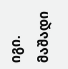იგი. მაშადი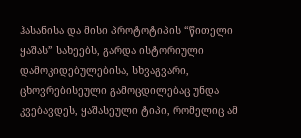ჰასანისა და მისი პროტოტიპის “წითელი ყაშას” სახეებს, გარდა ისტორიული დამოკიდებულებისა, სხვაგვარი, ცხოვრებისეული გამოცდილებაც უნდა კვებავდეს, ყაშასეული ტიპი, რომელიც ამ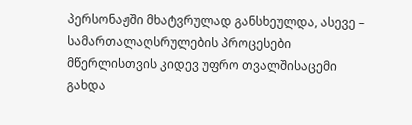პერსონაჟში მხატვრულად განსხეულდა, ასევე – სამართალაღსრულების პროცესები მწერლისთვის კიდევ უფრო თვალშისაცემი გახდა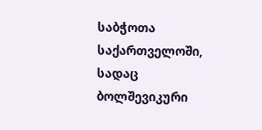საბჭოთა საქართველოში, სადაც ბოლშევიკური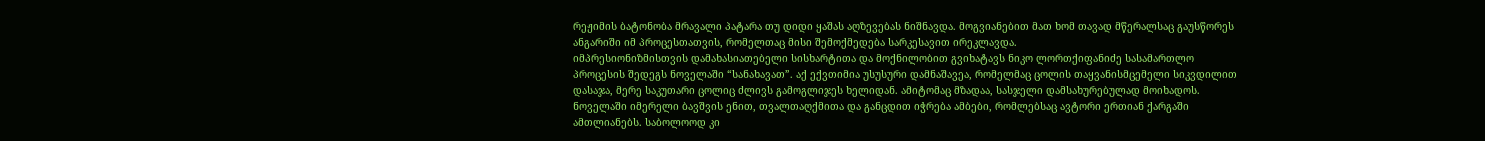რეჟიმის ბატონობა მრავალი პატარა თუ დიდი ყაშას აღზევებას ნიშნავდა. მოგვიანებით მათ ხომ თავად მწერალსაც გაუსწორეს ანგარიში იმ პროცესთათვის, რომელთაც მისი შემოქმედება სარკესავით ირეკლავდა.
იმპრესიონიზმისთვის დამახასიათებელი სისხარტითა და მოქნილობით გვიხატავს ნიკო ლორთქიფანიძე სასამართლო პროცესის შედეგს ნოველაში “სანახავათ”. აქ ექვთიმია უსუსური დამნაშავეა, რომელმაც ცოლის თაყვანისმცემელი სიკვდილით დასაჯა, მერე საკუთარი ცოლიც ძლივს გამოგლიჯეს ხელიდან. ამიტომაც მზადაა, სასჯელი დამსახურებულად მოიხადოს. ნოველაში იმერელი ბავშვის ენით, თვალთაღქმითა და განცდით იჭრება ამბები, რომლებსაც ავტორი ერთიან ქარგაში ამთლიანებს. საბოლოოდ კი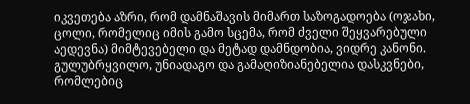იკვეთება აზრი, რომ დამნაშავის მიმართ საზოგადოება (ოჯახი, ცოლი, რომელიც იმის გამო სცემა, რომ ძველი შეყვარებული აედევნა) მიმტევებელი და მეტად დამნდობია, ვიდრე კანონი.
გულუბრყვილო, უნიადაგო და გამაღიზიანებელია დასკვნები, რომლებიც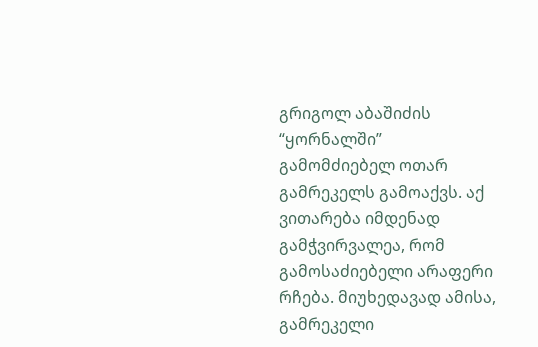გრიგოლ აბაშიძის “ყორნალში” გამომძიებელ ოთარ გამრეკელს გამოაქვს. აქ ვითარება იმდენად გამჭვირვალეა, რომ გამოსაძიებელი არაფერი რჩება. მიუხედავად ამისა, გამრეკელი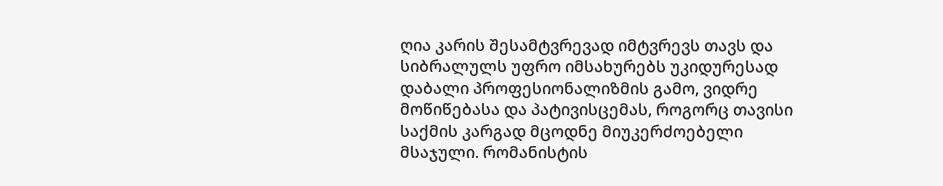ღია კარის შესამტვრევად იმტვრევს თავს და სიბრალულს უფრო იმსახურებს უკიდურესად დაბალი პროფესიონალიზმის გამო, ვიდრე მოწიწებასა და პატივისცემას, როგორც თავისი საქმის კარგად მცოდნე მიუკერძოებელი მსაჯული. რომანისტის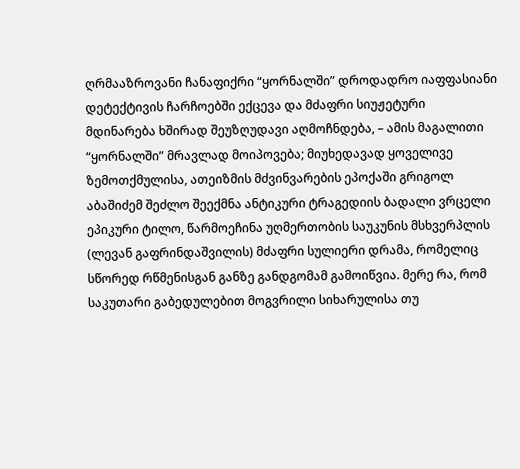ღრმააზროვანი ჩანაფიქრი “ყორნალში” დროდადრო იაფფასიანი დეტექტივის ჩარჩოებში ექცევა და მძაფრი სიუჟეტური მდინარება ხშირად შეუზღუდავი აღმოჩნდება, – ამის მაგალითი “ყორნალში” მრავლად მოიპოვება; მიუხედავად ყოველივე ზემოთქმულისა, ათეიზმის მძვინვარების ეპოქაში გრიგოლ აბაშიძემ შეძლო შეექმნა ანტიკური ტრაგედიის ბადალი ვრცელი ეპიკური ტილო, წარმოეჩინა უღმერთობის საუკუნის მსხვერპლის (ლევან გაფრინდაშვილის) მძაფრი სულიერი დრამა, რომელიც სწორედ რწმენისგან განზე განდგომამ გამოიწვია. მერე რა, რომ საკუთარი გაბედულებით მოგვრილი სიხარულისა თუ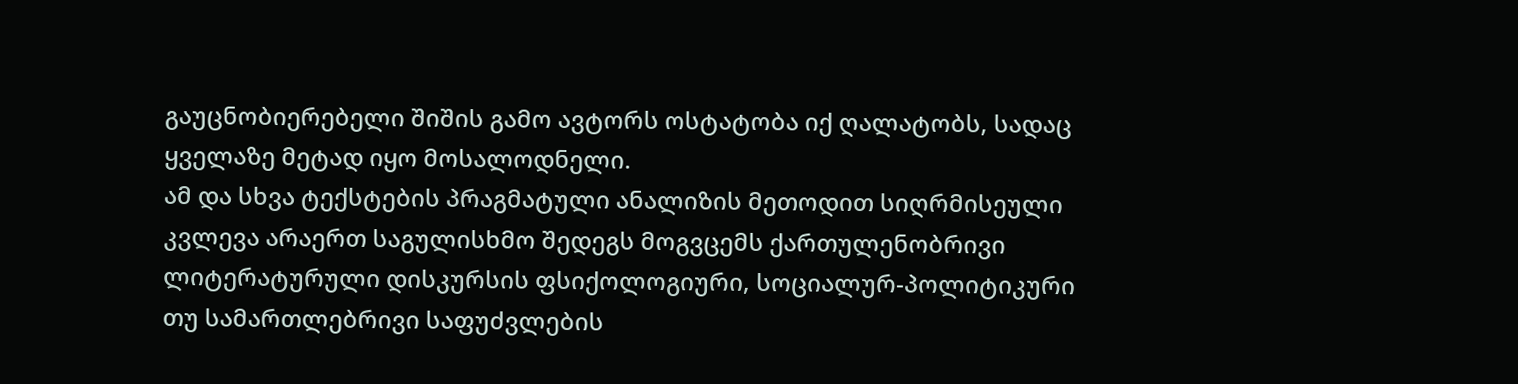გაუცნობიერებელი შიშის გამო ავტორს ოსტატობა იქ ღალატობს, სადაც ყველაზე მეტად იყო მოსალოდნელი.
ამ და სხვა ტექსტების პრაგმატული ანალიზის მეთოდით სიღრმისეული კვლევა არაერთ საგულისხმო შედეგს მოგვცემს ქართულენობრივი ლიტერატურული დისკურსის ფსიქოლოგიური, სოციალურ-პოლიტიკური თუ სამართლებრივი საფუძვლების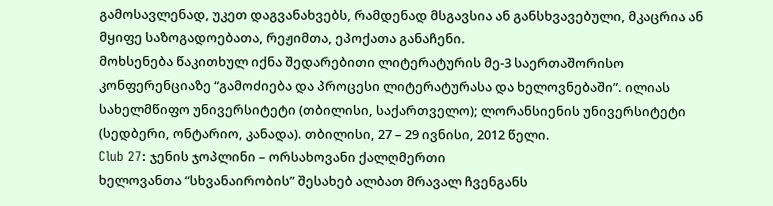გამოსავლენად, უკეთ დაგვანახვებს, რამდენად მსგავსია ან განსხვავებული, მკაცრია ან მყიფე საზოგადოებათა, რეჟიმთა, ეპოქათა განაჩენი.
მოხსენება წაკითხულ იქნა შედარებითი ლიტერატურის მე-3 საერთაშორისო კონფერენციაზე “გამოძიება და პროცესი ლიტერატურასა და ხელოვნებაში”. ილიას სახელმწიფო უნივერსიტეტი (თბილისი, საქართველო); ლორანსიენის უნივერსიტეტი (სედბერი, ონტარიო, კანადა). თბილისი, 27 – 29 ივნისი, 2012 წელი.
Club 27: ჯენის ჯოპლინი – ორსახოვანი ქალღმერთი
ხელოვანთა “სხვანაირობის” შესახებ ალბათ მრავალ ჩვენგანს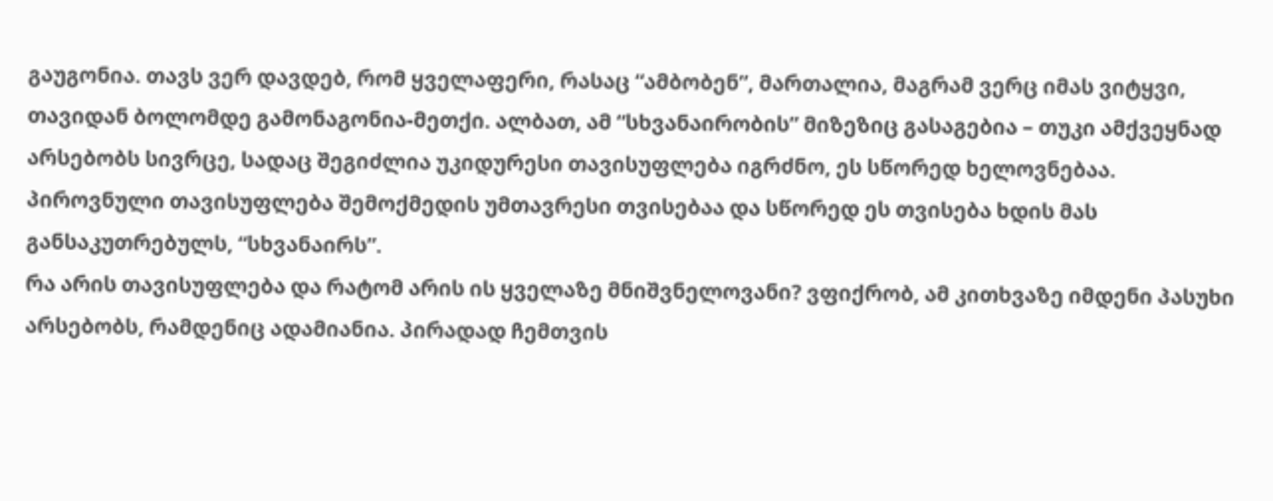გაუგონია. თავს ვერ დავდებ, რომ ყველაფერი, რასაც “ამბობენ”, მართალია, მაგრამ ვერც იმას ვიტყვი, თავიდან ბოლომდე გამონაგონია-მეთქი. ალბათ, ამ “სხვანაირობის” მიზეზიც გასაგებია – თუკი ამქვეყნად არსებობს სივრცე, სადაც შეგიძლია უკიდურესი თავისუფლება იგრძნო, ეს სწორედ ხელოვნებაა. პიროვნული თავისუფლება შემოქმედის უმთავრესი თვისებაა და სწორედ ეს თვისება ხდის მას განსაკუთრებულს, “სხვანაირს”.
რა არის თავისუფლება და რატომ არის ის ყველაზე მნიშვნელოვანი? ვფიქრობ, ამ კითხვაზე იმდენი პასუხი არსებობს, რამდენიც ადამიანია. პირადად ჩემთვის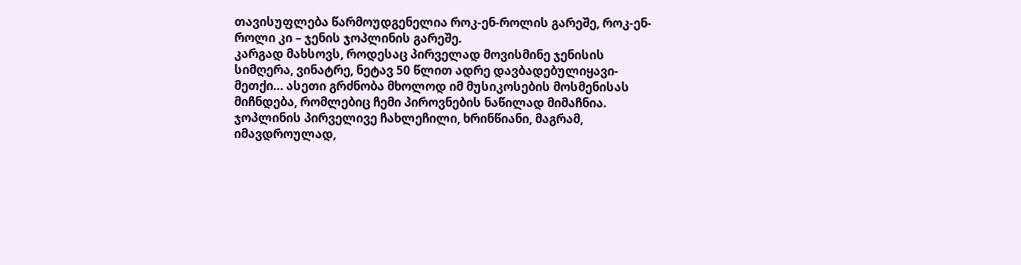თავისუფლება წარმოუდგენელია როკ-ენ-როლის გარეშე, როკ-ენ-როლი კი – ჯენის ჯოპლინის გარეშე.
კარგად მახსოვს, როდესაც პირველად მოვისმინე ჯენისის სიმღერა, ვინატრე, ნეტავ 50 წლით ადრე დავბადებულიყავი-მეთქი… ასეთი გრძნობა მხოლოდ იმ მუსიკოსების მოსმენისას მიჩნდება, რომლებიც ჩემი პიროვნების ნაწილად მიმაჩნია. ჯოპლინის პირველივე ჩახლეჩილი, ხრინწიანი, მაგრამ, იმავდროულად,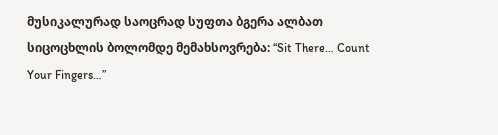მუსიკალურად საოცრად სუფთა ბგერა ალბათ სიცოცხლის ბოლომდე მემახსოვრება: “Sit There… Count Your Fingers…”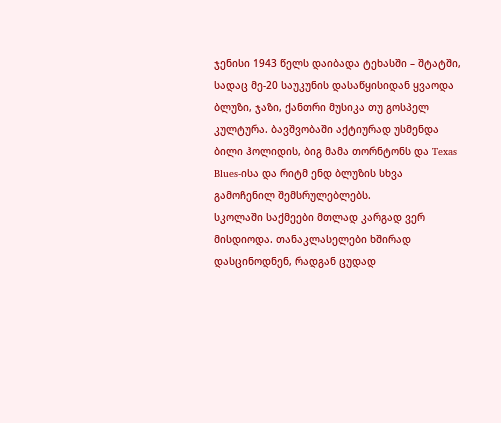ჯენისი 1943 წელს დაიბადა ტეხასში – შტატში, სადაც მე-20 საუკუნის დასაწყისიდან ყვაოდა ბლუზი, ჯაზი, ქანთრი მუსიკა თუ გოსპელ კულტურა. ბავშვობაში აქტიურად უსმენდა ბილი ჰოლიდის, ბიგ მამა თორნტონს და Texas Blues-ისა და რიტმ ენდ ბლუზის სხვა გამოჩენილ შემსრულებლებს.
სკოლაში საქმეები მთლად კარგად ვერ მისდიოდა. თანაკლასელები ხშირად დასცინოდნენ, რადგან ცუდად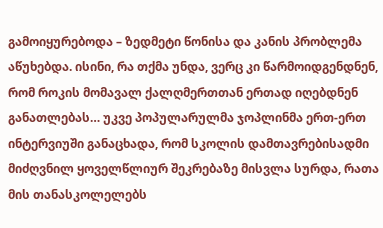გამოიყურებოდა – ზედმეტი წონისა და კანის პრობლემა აწუხებდა. ისინი, რა თქმა უნდა, ვერც კი წარმოიდგენდნენ, რომ როკის მომავალ ქალღმერთთან ერთად იღებდნენ განათლებას… უკვე პოპულარულმა ჯოპლინმა ერთ-ერთ ინტერვიუში განაცხადა, რომ სკოლის დამთავრებისადმი მიძღვნილ ყოველწლიურ შეკრებაზე მისვლა სურდა, რათა მის თანასკოლელებს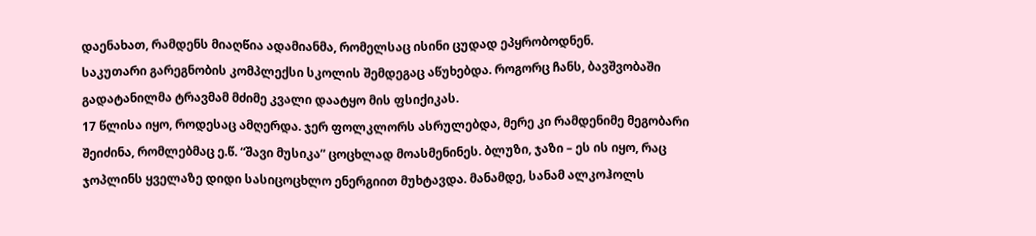დაენახათ, რამდენს მიაღწია ადამიანმა, რომელსაც ისინი ცუდად ეპყრობოდნენ.
საკუთარი გარეგნობის კომპლექსი სკოლის შემდეგაც აწუხებდა. როგორც ჩანს, ბავშვობაში გადატანილმა ტრავმამ მძიმე კვალი დაატყო მის ფსიქიკას.
17 წლისა იყო, როდესაც ამღერდა. ჯერ ფოლკლორს ასრულებდა, მერე კი რამდენიმე მეგობარი შეიძინა, რომლებმაც ე.წ. “შავი მუსიკა” ცოცხლად მოასმენინეს. ბლუზი, ჯაზი – ეს ის იყო, რაც ჯოპლინს ყველაზე დიდი სასიცოცხლო ენერგიით მუხტავდა. მანამდე, სანამ ალკოჰოლს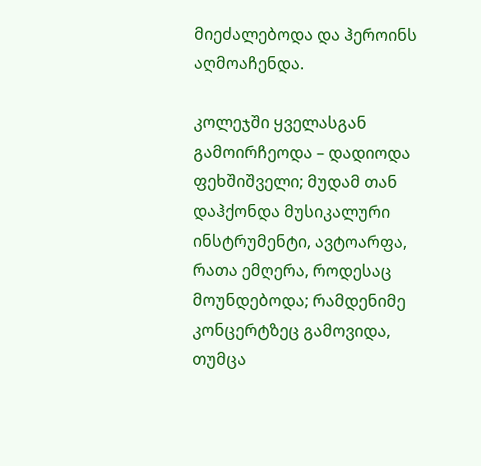მიეძალებოდა და ჰეროინს აღმოაჩენდა.

კოლეჯში ყველასგან გამოირჩეოდა – დადიოდა ფეხშიშველი; მუდამ თან დაჰქონდა მუსიკალური ინსტრუმენტი, ავტოარფა, რათა ემღერა, როდესაც მოუნდებოდა; რამდენიმე კონცერტზეც გამოვიდა, თუმცა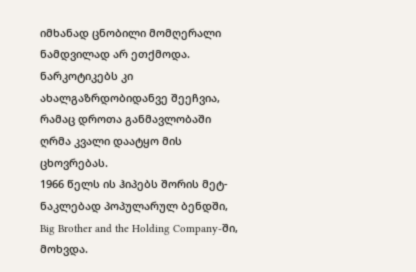იმხანად ცნობილი მომღერალი ნამდვილად არ ეთქმოდა. ნარკოტიკებს კი ახალგაზრდობიდანვე შეეჩვია, რამაც დროთა განმავლობაში ღრმა კვალი დაატყო მის ცხოვრებას.
1966 წელს ის ჰიპებს შორის მეტ-ნაკლებად პოპულარულ ბენდში, Big Brother and the Holding Company-ში, მოხვდა.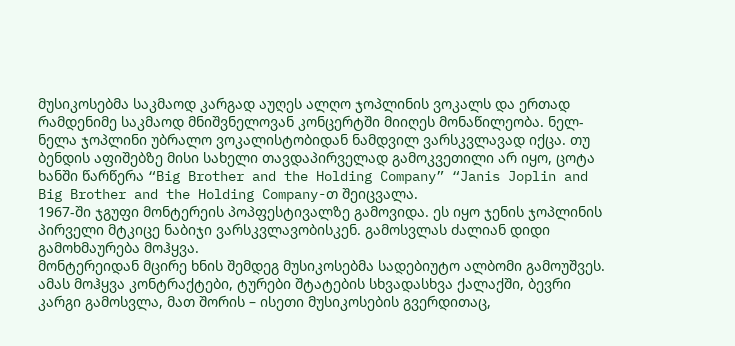მუსიკოსებმა საკმაოდ კარგად აუღეს ალღო ჯოპლინის ვოკალს და ერთად რამდენიმე საკმაოდ მნიშვნელოვან კონცერტში მიიღეს მონაწილეობა. ნელ-ნელა ჯოპლინი უბრალო ვოკალისტობიდან ნამდვილ ვარსკვლავად იქცა. თუ ბენდის აფიშებზე მისი სახელი თავდაპირველად გამოკვეთილი არ იყო, ცოტა ხანში წარწერა “Big Brother and the Holding Company” “Janis Joplin and Big Brother and the Holding Company-თ შეიცვალა.
1967-ში ჯგუფი მონტერეის პოპფესტივალზე გამოვიდა. ეს იყო ჯენის ჯოპლინის პირველი მტკიცე ნაბიჯი ვარსკვლავობისკენ. გამოსვლას ძალიან დიდი გამოხმაურება მოჰყვა.
მონტერეიდან მცირე ხნის შემდეგ მუსიკოსებმა სადებიუტო ალბომი გამოუშვეს. ამას მოჰყვა კონტრაქტები, ტურები შტატების სხვადასხვა ქალაქში, ბევრი კარგი გამოსვლა, მათ შორის – ისეთი მუსიკოსების გვერდითაც,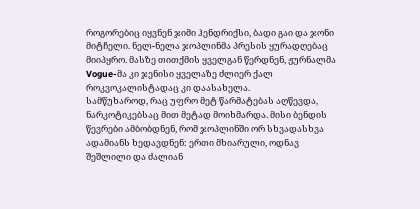როგორებიც იყვნენ ჯიმი ჰენდრიქსი, ბადი გაი და ჯონი მიტჩელი. ნელ-ნელა ჯოპლინმა პრესის ყურადღებაც მიიპყრო. მასზე თითქმის ყველგან წერდნენ, ჟურნალმა Vogue-მა კი ჯენისი ყველაზე ძლიერ ქალ როკვოკალისტადაც კი დაასახელა.
სამწუხაროდ, რაც უფრო მეტ წარმატებას აღწევდა, ნარკოტიკებსაც მით მეტად მოიხმარდა. მისი ბენდის წევრები ამბობდნენ, რომ ჯოპლინში ორ სხვადასხვა ადამიანს ხედავდნენ: ერთი მხიარული, ოდნავ შეშლილი და ძალიან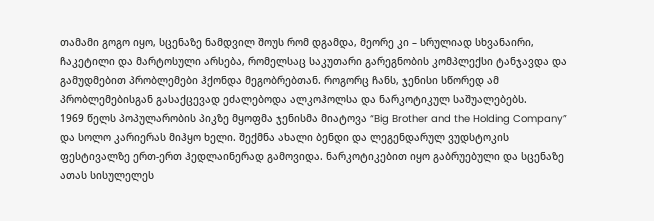თამამი გოგო იყო, სცენაზე ნამდვილ შოუს რომ დგამდა, მეორე კი – სრულიად სხვანაირი, ჩაკეტილი და მარტოსული არსება, რომელსაც საკუთარი გარეგნობის კომპლექსი ტანჯავდა და გამუდმებით პრობლემები ჰქონდა მეგობრებთან. როგორც ჩანს, ჯენისი სწორედ ამ პრობლემებისგან გასაქცევად ეძალებოდა ალკოჰოლსა და ნარკოტიკულ საშუალებებს.
1969 წელს პოპულარობის პიკზე მყოფმა ჯენისმა მიატოვა “Big Brother and the Holding Company” და სოლო კარიერას მიჰყო ხელი. შექმნა ახალი ბენდი და ლეგენდარულ ვუდსტოკის ფესტივალზე ერთ-ერთ ჰედლაინერად გამოვიდა. ნარკოტიკებით იყო გაბრუებული და სცენაზე ათას სისულელეს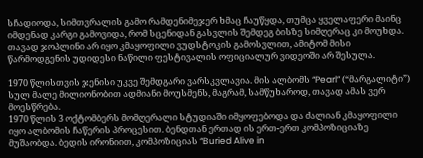სჩადიოდა, სიმთვრალის გამო რამდენიმეჯერ ხმაც ჩაუწყდა, თუმცა ყველაფერი მაინც იმდენად კარგი გამოვიდა, რომ სცენიდან გასვლის შემდეგ ბისზე სიმღერაც კი მოუხდა. თავად ჯოპლინი არ იყო კმაყოფილი ვუდსტოკის გამოსვლით, ამიტომ მისი წარმოდგენის უდიდესი ნაწილი ფესტივალის ოფიციალურ ვიდეოში არ შესულა.

1970 წლისთვის ჯენისი უკვე შემდგარი ვარსკვლავია. მის ალბომს “Pearl” (“მარგალიტი”) სულ მალე მილიონობით ადმიანი მოუსმენს, მაგრამ, სამწუხაროდ, თავად ამას ვერ მოესწრება.
1970 წლის 3 ოქტომბერს მომღერალი სტუდიაში იმყოფებოდა და ძალიან კმაყოფილი იყო ალბომის ჩაწერის პროცესით. ბენდთან ერთად ის ერთ-ერთ კომპოზიციაზე მუშაობდა. ბედის ირონიით, კომპოზიციას “Buried Alive in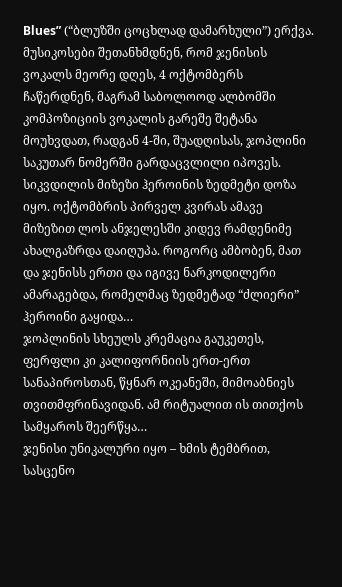Blues” (“ბლუზში ცოცხლად დამარხული”) ერქვა. მუსიკოსები შეთანხმდნენ, რომ ჯენისის ვოკალს მეორე დღეს, 4 ოქტომბერს ჩაწერდნენ, მაგრამ საბოლოოდ ალბომში კომპოზიციის ვოკალის გარეშე შეტანა მოუხვდათ, რადგან 4-ში, შუადღისას, ჯოპლინი საკუთარ ნომერში გარდაცვლილი იპოვეს. სიკვდილის მიზეზი ჰეროინის ზედმეტი დოზა იყო. ოქტომბრის პირველ კვირას ამავე მიზეზით ლოს ანჯელესში კიდევ რამდენიმე ახალგაზრდა დაიღუპა. როგორც ამბობენ, მათ და ჯენისს ერთი და იგივე ნარკოდილერი ამარაგებდა, რომელმაც ზედმეტად “ძლიერი” ჰეროინი გაყიდა…
ჯოპლინის სხეულს კრემაცია გაუკეთეს, ფერფლი კი კალიფორნიის ერთ-ერთ სანაპიროსთან, წყნარ ოკეანეში, მიმოაბნიეს თვითმფრინავიდან. ამ რიტუალით ის თითქოს სამყაროს შეერწყა…
ჯენისი უნიკალური იყო – ხმის ტემბრით, სასცენო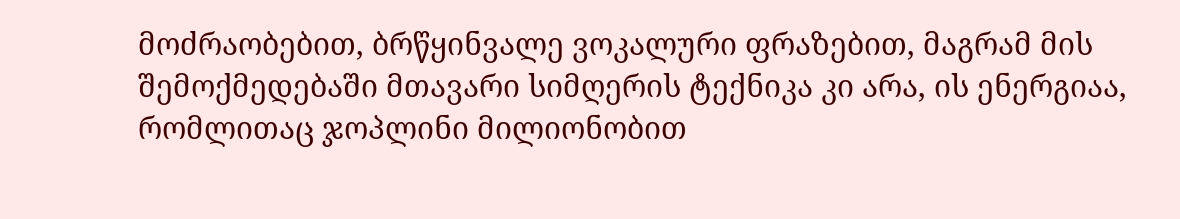მოძრაობებით, ბრწყინვალე ვოკალური ფრაზებით, მაგრამ მის შემოქმედებაში მთავარი სიმღერის ტექნიკა კი არა, ის ენერგიაა, რომლითაც ჯოპლინი მილიონობით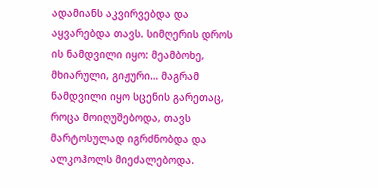ადამიანს აკვირვებდა და აყვარებდა თავს. სიმღერის დროს ის ნამდვილი იყო: მეამბოხე, მხიარული, გიჟური… მაგრამ ნამდვილი იყო სცენის გარეთაც, როცა მოიღუშებოდა, თავს მარტოსულად იგრძნობდა და ალკოჰოლს მიეძალებოდა.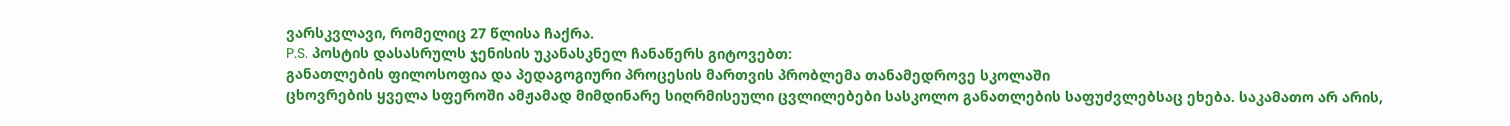ვარსკვლავი, რომელიც 27 წლისა ჩაქრა.
P.S. პოსტის დასასრულს ჯენისის უკანასკნელ ჩანაწერს გიტოვებთ:
განათლების ფილოსოფია და პედაგოგიური პროცესის მართვის პრობლემა თანამედროვე სკოლაში
ცხოვრების ყველა სფეროში ამჟამად მიმდინარე სიღრმისეული ცვლილებები სასკოლო განათლების საფუძვლებსაც ეხება. საკამათო არ არის,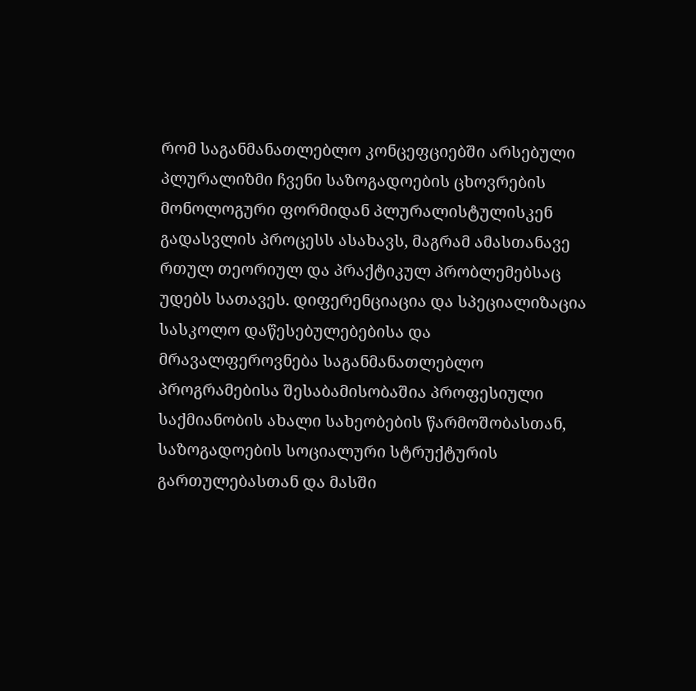რომ საგანმანათლებლო კონცეფციებში არსებული პლურალიზმი ჩვენი საზოგადოების ცხოვრების მონოლოგური ფორმიდან პლურალისტულისკენ გადასვლის პროცესს ასახავს, მაგრამ ამასთანავე რთულ თეორიულ და პრაქტიკულ პრობლემებსაც უდებს სათავეს. დიფერენციაცია და სპეციალიზაცია სასკოლო დაწესებულებებისა და მრავალფეროვნება საგანმანათლებლო პროგრამებისა შესაბამისობაშია პროფესიული საქმიანობის ახალი სახეობების წარმოშობასთან, საზოგადოების სოციალური სტრუქტურის გართულებასთან და მასში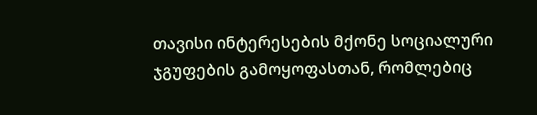თავისი ინტერესების მქონე სოციალური ჯგუფების გამოყოფასთან, რომლებიც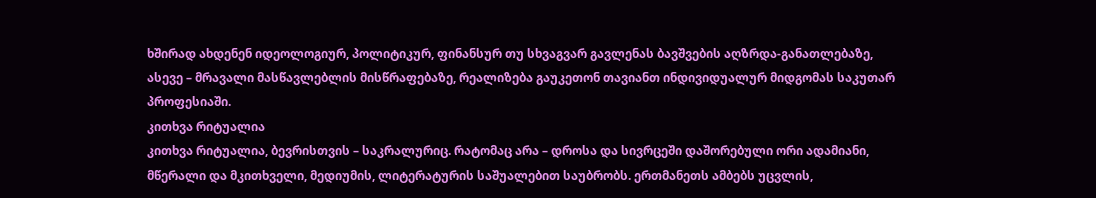ხშირად ახდენენ იდეოლოგიურ, პოლიტიკურ, ფინანსურ თუ სხვაგვარ გავლენას ბავშვების აღზრდა-განათლებაზე, ასევე – მრავალი მასწავლებლის მისწრაფებაზე, რეალიზება გაუკეთონ თავიანთ ინდივიდუალურ მიდგომას საკუთარ პროფესიაში.
კითხვა რიტუალია
კითხვა რიტუალია, ბევრისთვის – საკრალურიც. რატომაც არა – დროსა და სივრცეში დაშორებული ორი ადამიანი, მწერალი და მკითხველი, მედიუმის, ლიტერატურის საშუალებით საუბრობს. ერთმანეთს ამბებს უცვლის,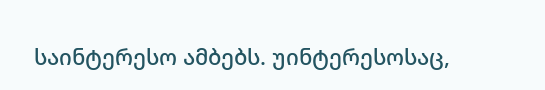საინტერესო ამბებს. უინტერესოსაც,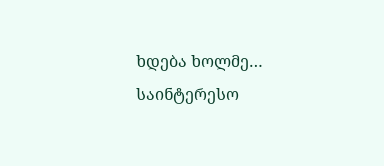ხდება ხოლმე…
საინტერესო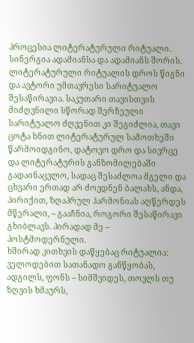პროცესია ლიტერატურული რიტუალი. სინერგია ადამიანსა და ადამიანს შორის. ლიტერატურული რიტუალის დროს წიგნი და ავტორი უმთავრესი სარიტუალო შესაწირავია. საკუთარი თავისთვის მიძღვნილი სწორად შერჩეული სარიტუალო ძღვენით კი შეგიძლია, თავი ცოტა ხნით ლიტერატურულ სამოთხეში წარმოიდგინო, დატოვო დრო და სივრცე და ლიტერატურის განზომილებაში გადაინაცვლო, სადაც შესაძლოა მგელი და ცხვარი ერთად არ ძოვდნენ ბალახს, ანდა, პირიქით, ზღაპრულ ჰარმონიას აღწერდეს მწერალი, – გააჩნია, როგორი შესაწირავი გხიბლავს. პირადად მე – პოსტმოდერნული.
ხშირად კითხვის დაწყებაც რიტუალია: ველოდებით სათანადო განწყობას, ადგილს, ფონს – სიმშვიდეს, თოვლს თუ ზღვის ხმაურს,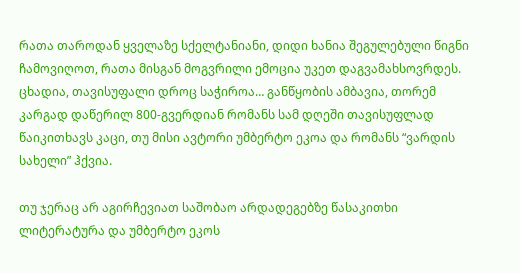რათა თაროდან ყველაზე სქელტანიანი, დიდი ხანია შეგულებული წიგნი ჩამოვიღოთ, რათა მისგან მოგვრილი ემოცია უკეთ დაგვამახსოვრდეს. ცხადია, თავისუფალი დროც საჭიროა… განწყობის ამბავია, თორემ კარგად დაწერილ 800-გვერდიან რომანს სამ დღეში თავისუფლად წაიკითხავს კაცი, თუ მისი ავტორი უმბერტო ეკოა და რომანს “ვარდის სახელი” ჰქვია.

თუ ჯერაც არ აგირჩევიათ საშობაო არდადეგებზე წასაკითხი ლიტერატურა და უმბერტო ეკოს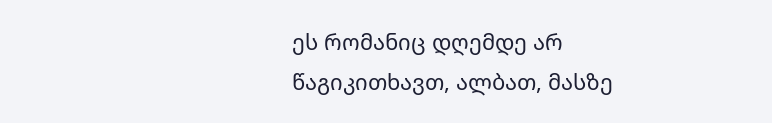ეს რომანიც დღემდე არ წაგიკითხავთ, ალბათ, მასზე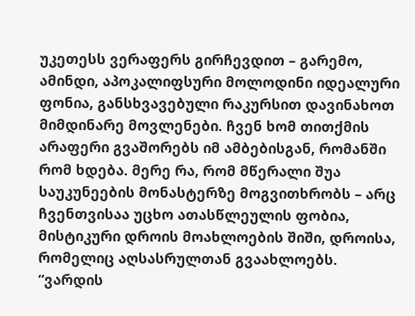უკეთესს ვერაფერს გირჩევდით – გარემო, ამინდი, აპოკალიფსური მოლოდინი იდეალური ფონია, განსხვავებული რაკურსით დავინახოთ მიმდინარე მოვლენები. ჩვენ ხომ თითქმის არაფერი გვაშორებს იმ ამბებისგან, რომანში რომ ხდება. მერე რა, რომ მწერალი შუა საუკუნეების მონასტერზე მოგვითხრობს – არც ჩვენთვისაა უცხო ათასწლეულის ფობია, მისტიკური დროის მოახლოების შიში, დროისა, რომელიც აღსასრულთან გვაახლოებს.
“ვარდის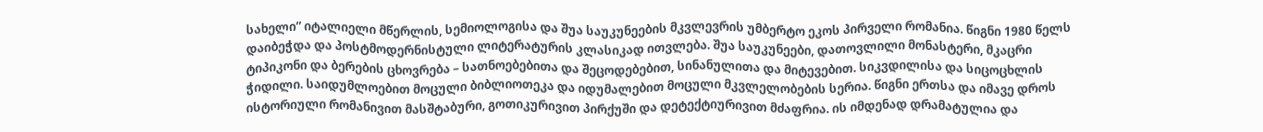სახელი” იტალიელი მწერლის, სემიოლოგისა და შუა საუკუნეების მკვლევრის უმბერტო ეკოს პირველი რომანია. წიგნი 1980 წელს დაიბეჭდა და პოსტმოდერნისტული ლიტერატურის კლასიკად ითვლება. შუა საუკუნეები, დათოვლილი მონასტერი, მკაცრი ტიპიკონი და ბერების ცხოვრება – სათნოებებითა და შეცოდებებით, სინანულითა და მიტევებით. სიკვდილისა და სიცოცხლის ჭიდილი. საიდუმლოებით მოცული ბიბლიოთეკა და იდუმალებით მოცული მკვლელობების სერია. წიგნი ერთსა და იმავე დროს ისტორიული რომანივით მასშტაბური, გოთიკურივით პირქუში და დეტექტიურივით მძაფრია. ის იმდენად დრამატულია და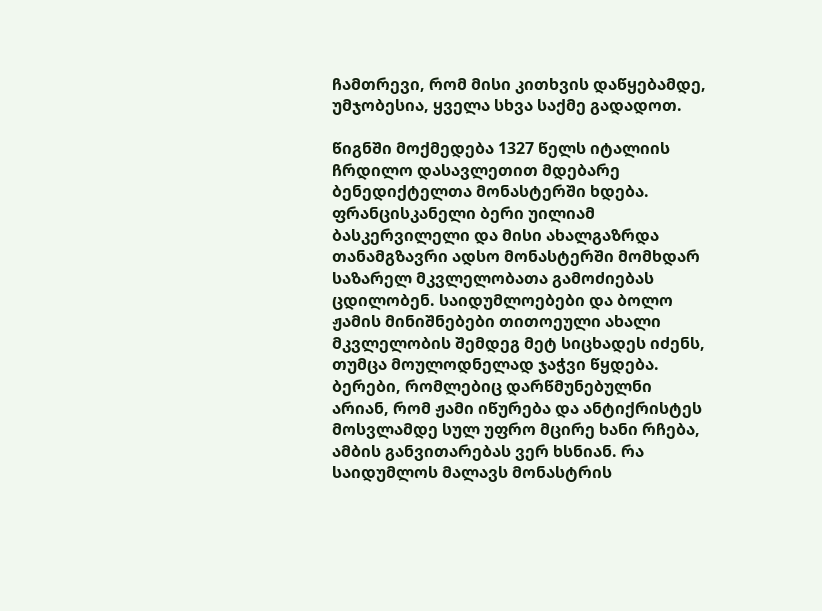ჩამთრევი, რომ მისი კითხვის დაწყებამდე, უმჯობესია, ყველა სხვა საქმე გადადოთ.

წიგნში მოქმედება 1327 წელს იტალიის ჩრდილო დასავლეთით მდებარე ბენედიქტელთა მონასტერში ხდება. ფრანცისკანელი ბერი უილიამ ბასკერვილელი და მისი ახალგაზრდა თანამგზავრი ადსო მონასტერში მომხდარ საზარელ მკვლელობათა გამოძიებას ცდილობენ. საიდუმლოებები და ბოლო ჟამის მინიშნებები თითოეული ახალი მკვლელობის შემდეგ მეტ სიცხადეს იძენს, თუმცა მოულოდნელად ჯაჭვი წყდება. ბერები, რომლებიც დარწმუნებულნი არიან, რომ ჟამი იწურება და ანტიქრისტეს მოსვლამდე სულ უფრო მცირე ხანი რჩება, ამბის განვითარებას ვერ ხსნიან. რა საიდუმლოს მალავს მონასტრის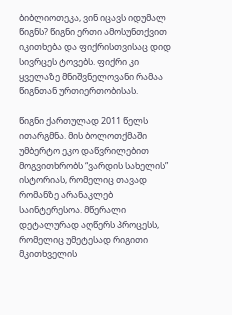ბიბლიოთეკა, ვინ იცავს იდუმალ წიგნს? წიგნი ერთი ამოსუნთქვით იკითხება და ფიქრისთვისაც დიდ სივრცეს ტოვებს. ფიქრი კი ყველაზე მნიშვნელოვანი რამაა წიგნთან ურთიერთობისას.

წიგნი ქართულად 2011 წელს ითარგმნა. მის ბოლოთქმაში უმბერტო ეკო დაწვრილებით მოგვითხრობს “ვარდის სახელის” ისტორიას, რომელიც თავად რომანზე არანაკლებ საინტერესოა. მწერალი დეტალურად აღწერს პროცესს, რომელიც უმეტესად რიგითი მკითხველის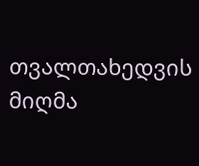თვალთახედვის მიღმა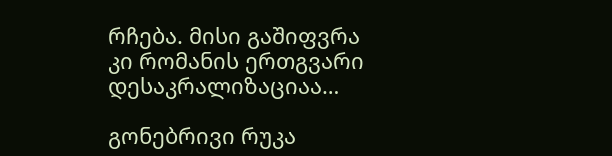რჩება. მისი გაშიფვრა კი რომანის ერთგვარი დესაკრალიზაციაა…

გონებრივი რუკა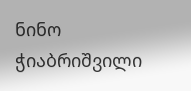ნინო ჭიაბრიშვილი